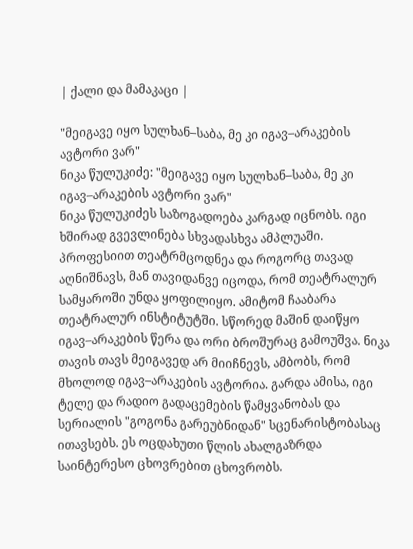| ქალი და მამაკაცი |

"მეიგავე იყო სულხან–საბა, მე კი იგავ–არაკების ავტორი ვარ"
ნიკა წულუკიძე: "მეიგავე იყო სულხან–საბა, მე კი იგავ–არაკების ავტორი ვარ"
ნიკა წულუკიძეს საზოგადოება კარგად იცნობს. იგი ხშირად გვევლინება სხვადასხვა ამპლუაში. პროფესიით თეატრმცოდნეა და როგორც თავად აღნიშნავს, მან თავიდანვე იცოდა, რომ თეატრალურ სამყაროში უნდა ყოფილიყო. ამიტომ ჩააბარა თეატრალურ ინსტიტუტში. სწორედ მაშინ დაიწყო იგავ–არაკების წერა და ორი ბროშურაც გამოუშვა. ნიკა თავის თავს მეიგავედ არ მიიჩნევს, ამბობს, რომ მხოლოდ იგავ–არაკების ავტორია. გარდა ამისა, იგი ტელე და რადიო გადაცემების წამყვანობას და სერიალის "გოგონა გარეუბნიდან" სცენარისტობასაც ითავსებს. ეს ოცდახუთი წლის ახალგაზრდა საინტერესო ცხოვრებით ცხოვრობს.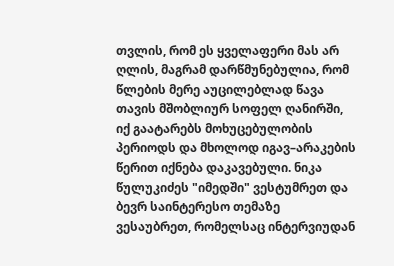თვლის, რომ ეს ყველაფერი მას არ ღლის, მაგრამ დარწმუნებულია, რომ წლების მერე აუცილებლად წავა თავის მშობლიურ სოფელ ღანირში, იქ გაატარებს მოხუცებულობის პერიოდს და მხოლოდ იგავ–არაკების წერით იქნება დაკავებული. ნიკა წულუკიძეს "იმედში" ვესტუმრეთ და ბევრ საინტერესო თემაზე ვესაუბრეთ, რომელსაც ინტერვიუდან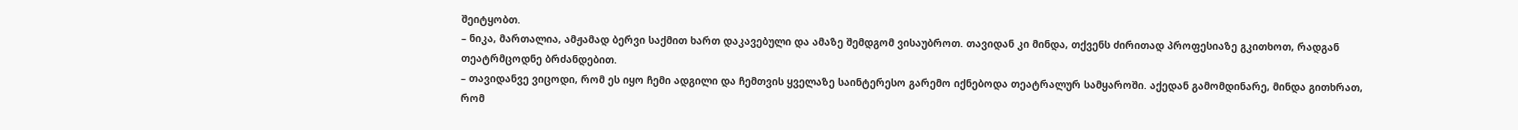შეიტყობთ.
– ნიკა, მართალია, ამჟამად ბერვი საქმით ხართ დაკავებული და ამაზე შემდგომ ვისაუბროთ. თავიდან კი მინდა, თქვენს ძირითად პროფესიაზე გკითხოთ, რადგან თეატრმცოდნე ბრძანდებით.
– თავიდანვე ვიცოდი, რომ ეს იყო ჩემი ადგილი და ჩემთვის ყველაზე საინტერესო გარემო იქნებოდა თეატრალურ სამყაროში. აქედან გამომდინარე, მინდა გითხრათ, რომ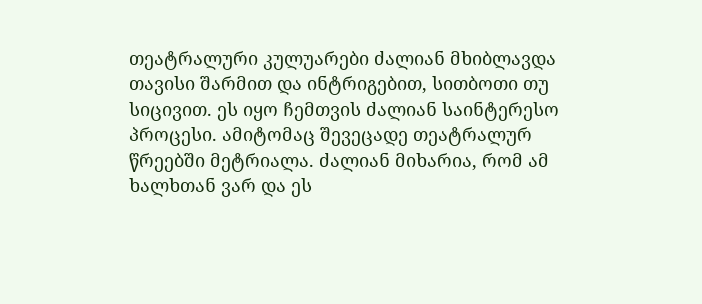თეატრალური კულუარები ძალიან მხიბლავდა თავისი შარმით და ინტრიგებით, სითბოთი თუ სიცივით. ეს იყო ჩემთვის ძალიან საინტერესო პროცესი. ამიტომაც შევეცადე თეატრალურ წრეებში მეტრიალა. ძალიან მიხარია, რომ ამ ხალხთან ვარ და ეს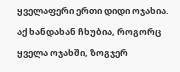ყველაფერი ერთი დიდი ოჯახია. აქ ხანდახან ჩხუბია, როგორც ყველა ოჯახში, ზოგჯერ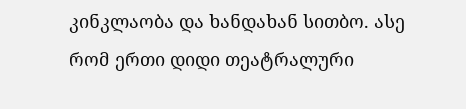კინკლაობა და ხანდახან სითბო. ასე რომ ერთი დიდი თეატრალური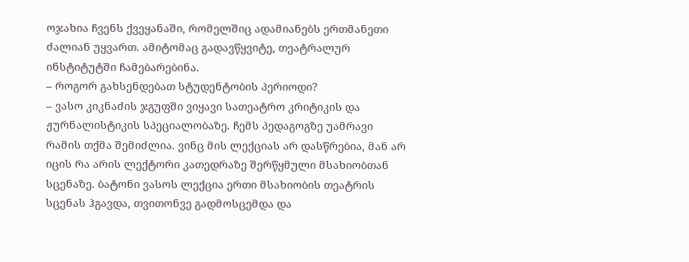ოჯახია ჩვენს ქვეყანაში, რომელშიც ადამიანებს ერთმანეთი ძალიან უყვართ. ამიტომაც გადავწყვიტე, თეატრალურ ინსტიტუტში ჩამებარებინა.
– როგორ გახსენდებათ სტუდენტობის პერიოდი?
– ვასო კიკნაძის ჯგუფში ვიყავი სათეატრო კრიტიკის და ჟურნალისტიკის სპეციალობაზე. ჩემს პედაგოგზე უამრავი რამის თქმა შემიძლია. ვინც მის ლექციას არ დასწრებია, მან არ იცის რა არის ლექტორი კათედრაზე შერწყმული მსახიობთან სცენაზე. ბატონი ვასოს ლექცია ერთი მსახიობის თეატრის სცენას ჰგავდა, თვითონვე გადმოსცემდა და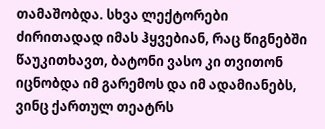თამაშობდა. სხვა ლექტორები ძირითადად იმას ჰყვებიან, რაც წიგნებში წაუკითხავთ, ბატონი ვასო კი თვითონ იცნობდა იმ გარემოს და იმ ადამიანებს, ვინც ქართულ თეატრს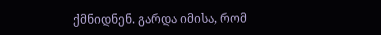ქმნიდნენ. გარდა იმისა, რომ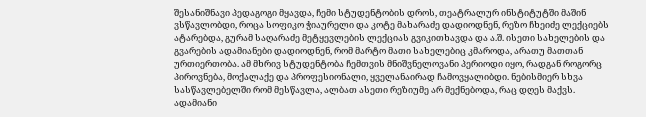შესანიშნავი პედაგოგი მყავდა, ჩემი სტუდენტობის დროს, თეატრალურ ინსტიტუტში მაშინ ვსწავლობდი, როცა სოფიკო ჭიაურელი და კოტე მახარაძე დადიოდნენ, რეზო ჩხეიძე ლექციებს ატარებდა, გურამ საღარაძე მეტყევლების ლექციას გვიკითხავდა და ა.შ. ისეთი სახელების და გვარების ადამიანები დადიოდნენ, რომ მარტო მათი სახელებიც კმაროდა, არათუ მათთან ურთიერთობა. ამ მხრივ სტუდენტობა ჩემთვის მნიშვნელოვანი პერიოდი იყო, რადგან როგორც პიროვნება, მოქალაქე და პროფესიონალი, ყველანაირად ჩამოვყალიბდი. ნებისმიერ სხვა სასწავლებელში რომ მესწავლა, ალბათ ასეთი რეზიუმე არ მექნებოდა, რაც დღეს მაქვს. ადამიანი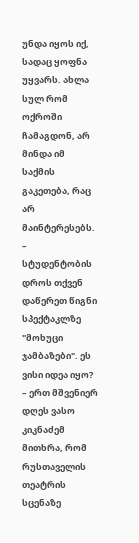უნდა იყოს იქ, სადაც ყოფნა უყვარს. ახლა სულ რომ ოქროში ჩამაგდონ, არ მინდა იმ საქმის გაკეთება, რაც არ მაინტერესებს.
– სტუდენტობის დროს თქვენ დაწერეთ წიგნი სპექტაკლზე "მოხუცი ჯამბაზები". ეს ვისი იდეა იყო?
– ერთ მშვენიერ დღეს ვასო კიკნაძემ მითხრა, რომ რუსთაველის თეატრის სცენაზე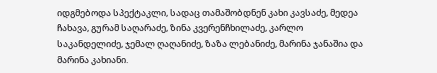იდგმებოდა სპექტაკლი, სადაც თამაშობდნენ კახი კავსაძე, მედეა ჩახავა, გურამ საღარაძე, ზინა კვერენჩხილაძე, კარლო საკანდელიძე, ჯემალ ღაღანიძე, ზაზა ლებანიძე, მარინა ჯანაშია და მარინა კახიანი.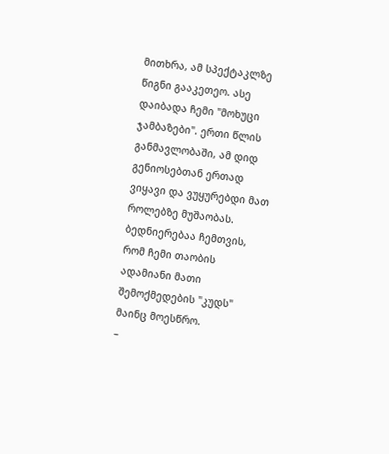მითხრა, ამ სპექტაკლზე წიგნი გააკეთეო. ასე დაიბადა ჩემი "მოხუცი ჯამბაზები". ერთი წლის განმავლობაში, ამ დიდ გენიოსებთან ერთად ვიყავი და ვუყურებდი მათ როლებზე მუშაობას. ბედნიერებაა ჩემთვის, რომ ჩემი თაობის ადამიანი მათი შემოქმედების "კუდს" მაინც მოესწრო.
–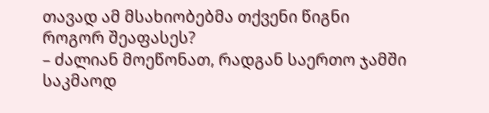თავად ამ მსახიობებმა თქვენი წიგნი როგორ შეაფასეს?
– ძალიან მოეწონათ, რადგან საერთო ჯამში საკმაოდ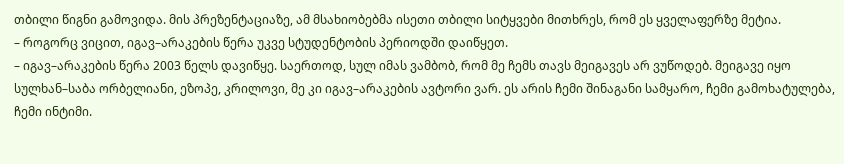თბილი წიგნი გამოვიდა. მის პრეზენტაციაზე, ამ მსახიობებმა ისეთი თბილი სიტყვები მითხრეს, რომ ეს ყველაფერზე მეტია.
– როგორც ვიცით, იგავ–არაკების წერა უკვე სტუდენტობის პერიოდში დაიწყეთ.
– იგავ–არაკების წერა 2003 წელს დავიწყე. საერთოდ, სულ იმას ვამბობ, რომ მე ჩემს თავს მეიგავეს არ ვუწოდებ. მეიგავე იყო სულხან–საბა ორბელიანი, ეზოპე, კრილოვი, მე კი იგავ–არაკების ავტორი ვარ. ეს არის ჩემი შინაგანი სამყარო, ჩემი გამოხატულება, ჩემი ინტიმი.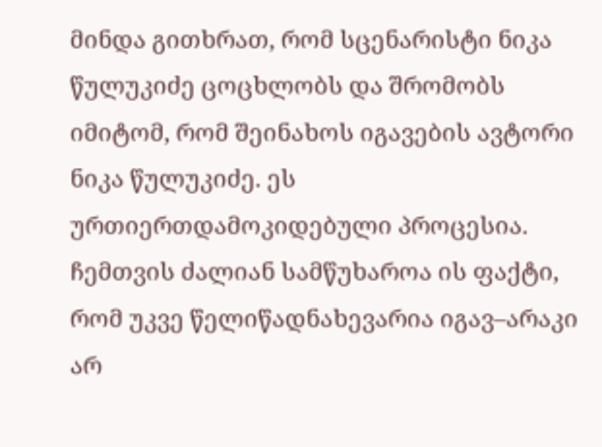მინდა გითხრათ, რომ სცენარისტი ნიკა წულუკიძე ცოცხლობს და შრომობს იმიტომ, რომ შეინახოს იგავების ავტორი ნიკა წულუკიძე. ეს ურთიერთდამოკიდებული პროცესია. ჩემთვის ძალიან სამწუხაროა ის ფაქტი, რომ უკვე წელიწადნახევარია იგავ–არაკი არ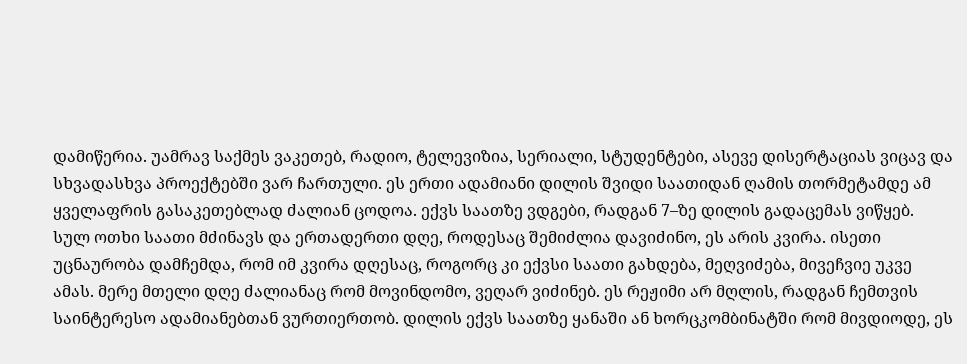დამიწერია. უამრავ საქმეს ვაკეთებ, რადიო, ტელევიზია, სერიალი, სტუდენტები, ასევე დისერტაციას ვიცავ და სხვადასხვა პროექტებში ვარ ჩართული. ეს ერთი ადამიანი დილის შვიდი საათიდან ღამის თორმეტამდე ამ ყველაფრის გასაკეთებლად ძალიან ცოდოა. ექვს საათზე ვდგები, რადგან 7–ზე დილის გადაცემას ვიწყებ. სულ ოთხი საათი მძინავს და ერთადერთი დღე, როდესაც შემიძლია დავიძინო, ეს არის კვირა. ისეთი უცნაურობა დამჩემდა, რომ იმ კვირა დღესაც, როგორც კი ექვსი საათი გახდება, მეღვიძება, მივეჩვიე უკვე ამას. მერე მთელი დღე ძალიანაც რომ მოვინდომო, ვეღარ ვიძინებ. ეს რეჟიმი არ მღლის, რადგან ჩემთვის საინტერესო ადამიანებთან ვურთიერთობ. დილის ექვს საათზე ყანაში ან ხორცკომბინატში რომ მივდიოდე, ეს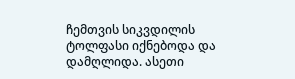ჩემთვის სიკვდილის ტოლფასი იქნებოდა და დამღლიდა. ასეთი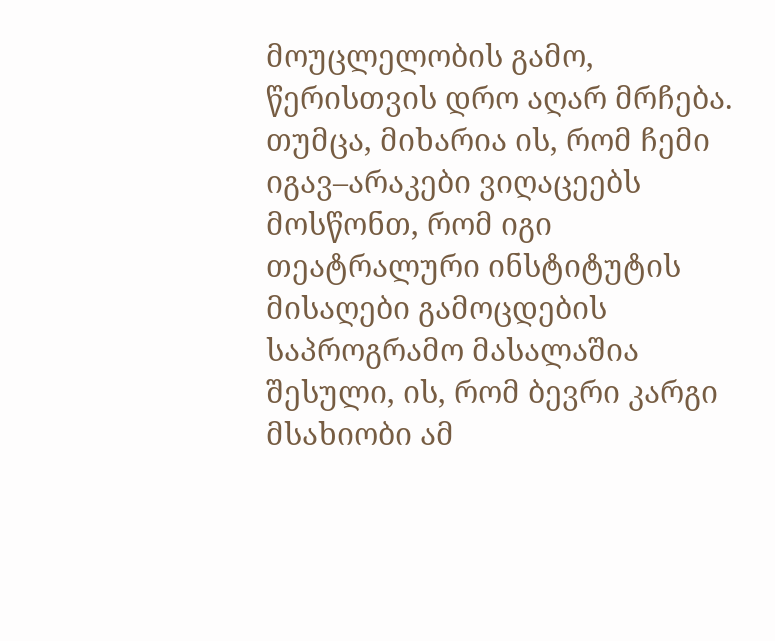მოუცლელობის გამო, წერისთვის დრო აღარ მრჩება. თუმცა, მიხარია ის, რომ ჩემი იგავ–არაკები ვიღაცეებს მოსწონთ, რომ იგი თეატრალური ინსტიტუტის მისაღები გამოცდების საპროგრამო მასალაშია შესული, ის, რომ ბევრი კარგი მსახიობი ამ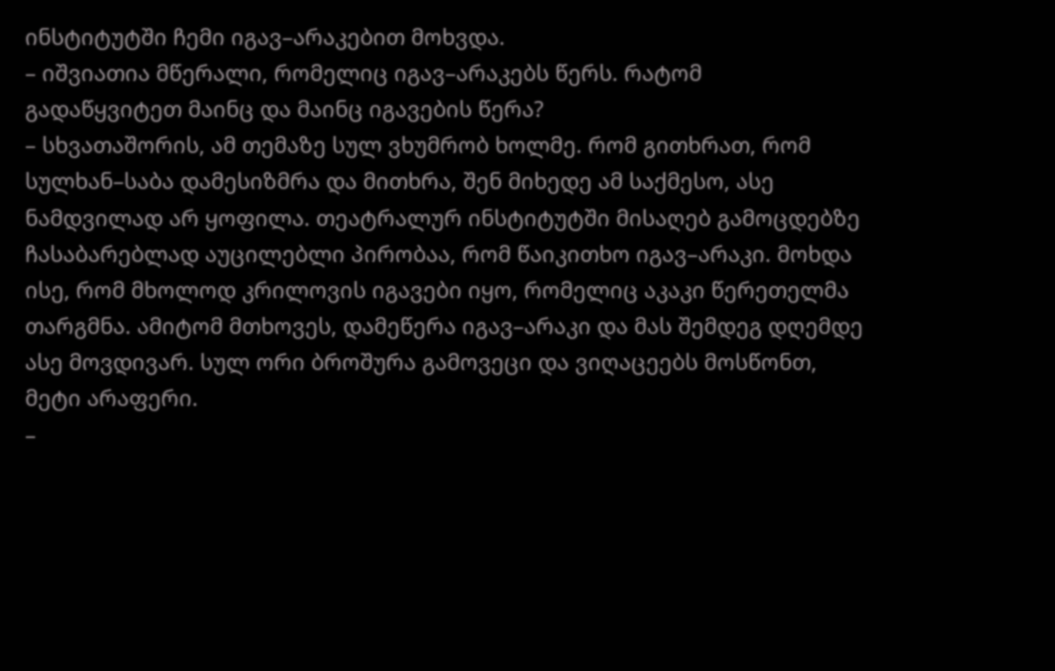ინსტიტუტში ჩემი იგავ–არაკებით მოხვდა.
– იშვიათია მწერალი, რომელიც იგავ–არაკებს წერს. რატომ გადაწყვიტეთ მაინც და მაინც იგავების წერა?
– სხვათაშორის, ამ თემაზე სულ ვხუმრობ ხოლმე. რომ გითხრათ, რომ სულხან–საბა დამესიზმრა და მითხრა, შენ მიხედე ამ საქმესო, ასე ნამდვილად არ ყოფილა. თეატრალურ ინსტიტუტში მისაღებ გამოცდებზე ჩასაბარებლად აუცილებლი პირობაა, რომ წაიკითხო იგავ–არაკი. მოხდა ისე, რომ მხოლოდ კრილოვის იგავები იყო, რომელიც აკაკი წერეთელმა თარგმნა. ამიტომ მთხოვეს, დამეწერა იგავ–არაკი და მას შემდეგ დღემდე ასე მოვდივარ. სულ ორი ბროშურა გამოვეცი და ვიღაცეებს მოსწონთ, მეტი არაფერი.
–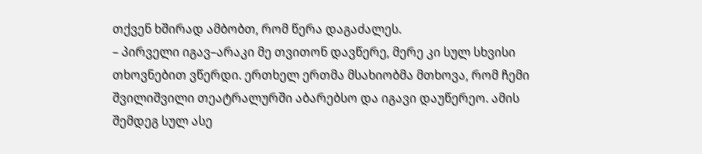თქვენ ხშირად ამბობთ, რომ წერა დაგაძალეს.
– პირველი იგავ–არაკი მე თვითონ დავწერე, მერე კი სულ სხვისი თხოვნებით ვწერდი. ერთხელ ერთმა მსახიობმა მთხოვა, რომ ჩემი შვილიშვილი თეატრალურში აბარებსო და იგავი დაუწერეო. ამის შემდეგ სულ ასე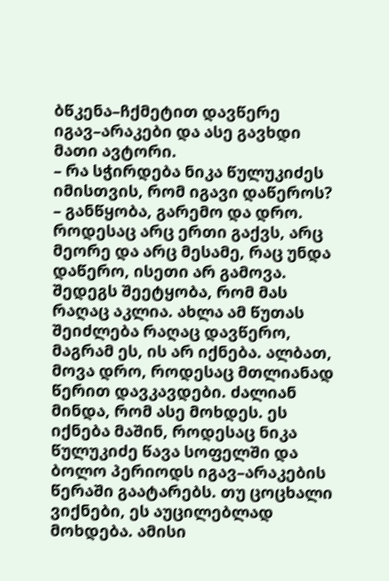ბწკენა–ჩქმეტით დავწერე იგავ–არაკები და ასე გავხდი მათი ავტორი.
– რა სჭირდება ნიკა წულუკიძეს იმისთვის, რომ იგავი დაწეროს?
– განწყობა, გარემო და დრო. როდესაც არც ერთი გაქვს, არც მეორე და არც მესამე, რაც უნდა დაწერო, ისეთი არ გამოვა. შედეგს შეეტყობა, რომ მას რაღაც აკლია. ახლა ამ წუთას შეიძლება რაღაც დავწერო, მაგრამ ეს, ის არ იქნება. ალბათ, მოვა დრო, როდესაც მთლიანად წერით დავკავდები. ძალიან მინდა, რომ ასე მოხდეს. ეს იქნება მაშინ, როდესაც ნიკა წულუკიძე წავა სოფელში და ბოლო პერიოდს იგავ–არაკების წერაში გაატარებს. თუ ცოცხალი ვიქნები, ეს აუცილებლად მოხდება. ამისი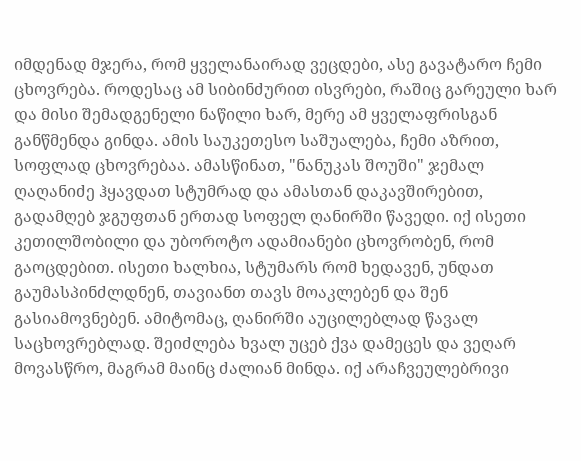იმდენად მჯერა, რომ ყველანაირად ვეცდები, ასე გავატარო ჩემი ცხოვრება. როდესაც ამ სიბინძურით ისვრები, რაშიც გარეული ხარ და მისი შემადგენელი ნაწილი ხარ, მერე ამ ყველაფრისგან განწმენდა გინდა. ამის საუკეთესო საშუალება, ჩემი აზრით, სოფლად ცხოვრებაა. ამასწინათ, "ნანუკას შოუში" ჯემალ ღაღანიძე ჰყავდათ სტუმრად და ამასთან დაკავშირებით, გადამღებ ჯგუფთან ერთად სოფელ ღანირში წავედი. იქ ისეთი კეთილშობილი და უბოროტო ადამიანები ცხოვრობენ, რომ გაოცდებით. ისეთი ხალხია, სტუმარს რომ ხედავენ, უნდათ გაუმასპინძლდნენ, თავიანთ თავს მოაკლებენ და შენ გასიამოვნებენ. ამიტომაც, ღანირში აუცილებლად წავალ საცხოვრებლად. შეიძლება ხვალ უცებ ქვა დამეცეს და ვეღარ მოვასწრო, მაგრამ მაინც ძალიან მინდა. იქ არაჩვეულებრივი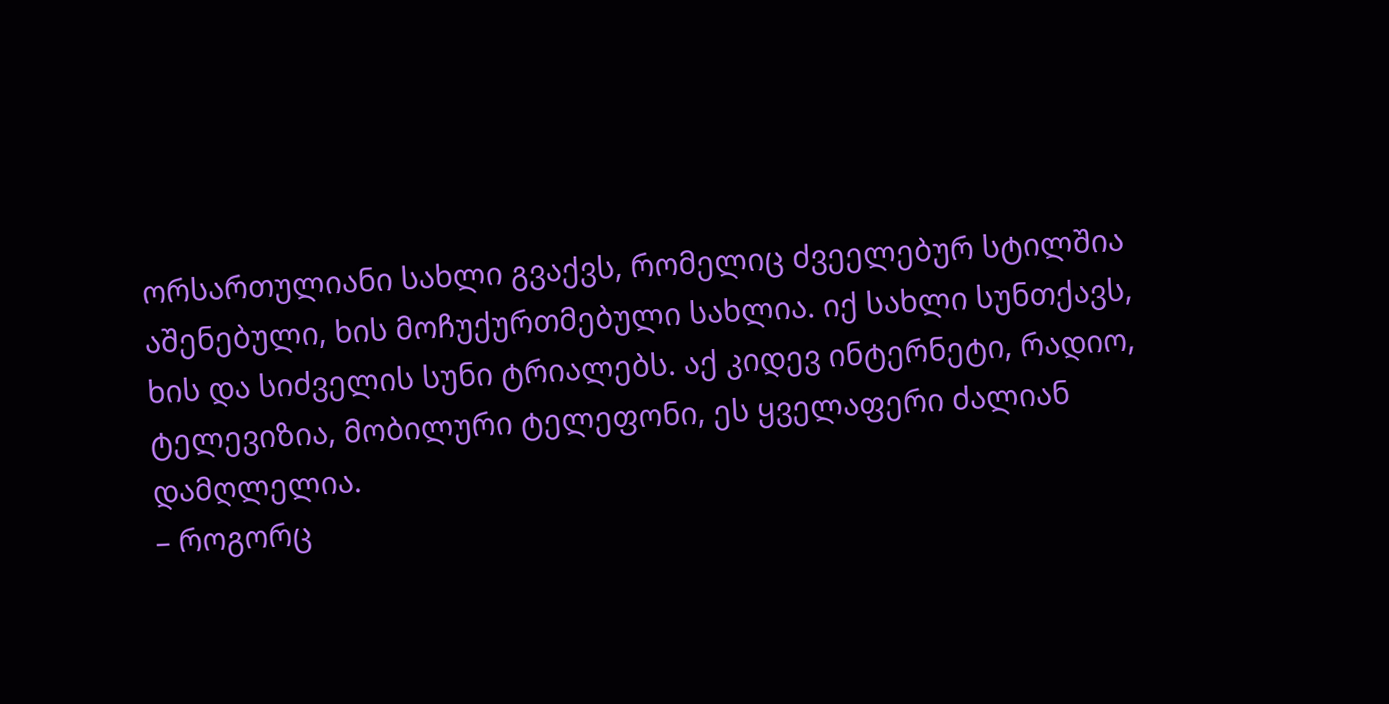ორსართულიანი სახლი გვაქვს, რომელიც ძვეელებურ სტილშია აშენებული, ხის მოჩუქურთმებული სახლია. იქ სახლი სუნთქავს, ხის და სიძველის სუნი ტრიალებს. აქ კიდევ ინტერნეტი, რადიო, ტელევიზია, მობილური ტელეფონი, ეს ყველაფერი ძალიან დამღლელია.
– როგორც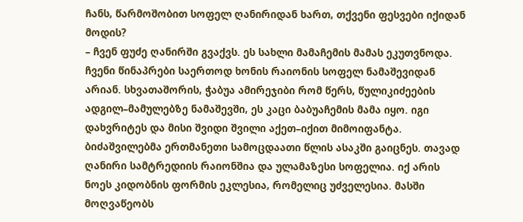ჩანს, წარმოშობით სოფელ ღანირიდან ხართ, თქვენი ფესვები იქიდან მოდის?
– ჩვენ ფუძე ღანირში გვაქვს. ეს სახლი მამაჩემის მამას ეკუთვნოდა. ჩვენი წინაპრები საერთოდ ხონის რაიონის სოფელ ნამაშევიდან არიან. სხვათაშორის, ჭაბუა ამირეჯიბი რომ წერს, წულიკიძეების ადგილ–მამულებზე ნამაშევში, ეს კაცი ბაბუაჩემის მამა იყო. იგი დახვრიტეს და მისი შვიდი შვილი აქეთ–იქით მიმოიფანტა. ბიძაშვილებმა ერთმანეთი სამოცდაათი წლის ასაკში გაიცნეს. თავად ღანირი სამტრედიის რაიონშია და ულამაზესი სოფელია. იქ არის ნოეს კიდობნის ფორმის ეკლესია, რომელიც უძველესია. მასში მოღვაწეობს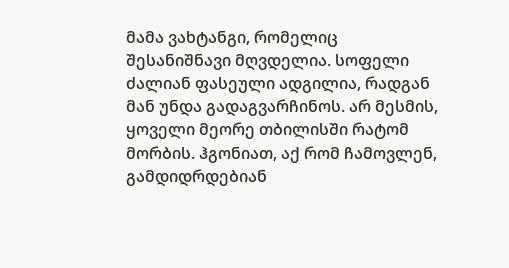მამა ვახტანგი, რომელიც შესანიშნავი მღვდელია. სოფელი ძალიან ფასეული ადგილია, რადგან მან უნდა გადაგვარჩინოს. არ მესმის, ყოველი მეორე თბილისში რატომ მორბის. ჰგონიათ, აქ რომ ჩამოვლენ, გამდიდრდებიან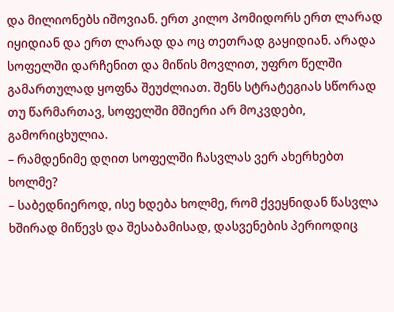და მილიონებს იშოვიან. ერთ კილო პომიდორს ერთ ლარად იყიდიან და ერთ ლარად და ოც თეთრად გაყიდიან. არადა სოფელში დარჩენით და მიწის მოვლით, უფრო წელში გამართულად ყოფნა შეუძლიათ. შენს სტრატეგიას სწორად თუ წარმართავ, სოფელში მშიერი არ მოკვდები, გამორიცხულია.
– რამდენიმე დღით სოფელში ჩასვლას ვერ ახერხებთ ხოლმე?
– საბედნიეროდ, ისე ხდება ხოლმე, რომ ქვეყნიდან წასვლა ხშირად მიწევს და შესაბამისად, დასვენების პერიოდიც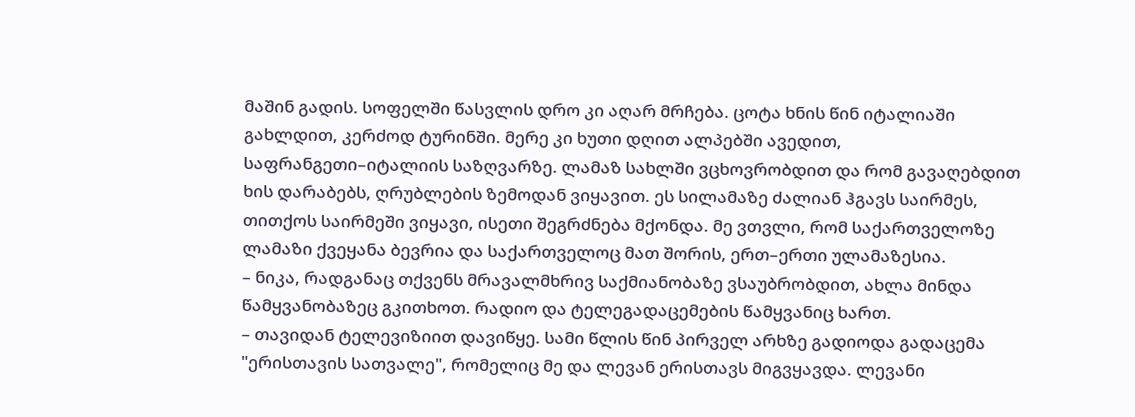მაშინ გადის. სოფელში წასვლის დრო კი აღარ მრჩება. ცოტა ხნის წინ იტალიაში გახლდით, კერძოდ ტურინში. მერე კი ხუთი დღით ალპებში ავედით, საფრანგეთი–იტალიის საზღვარზე. ლამაზ სახლში ვცხოვრობდით და რომ გავაღებდით ხის დარაბებს, ღრუბლების ზემოდან ვიყავით. ეს სილამაზე ძალიან ჰგავს საირმეს, თითქოს საირმეში ვიყავი, ისეთი შეგრძნება მქონდა. მე ვთვლი, რომ საქართველოზე ლამაზი ქვეყანა ბევრია და საქართველოც მათ შორის, ერთ–ერთი ულამაზესია.
– ნიკა, რადგანაც თქვენს მრავალმხრივ საქმიანობაზე ვსაუბრობდით, ახლა მინდა წამყვანობაზეც გკითხოთ. რადიო და ტელეგადაცემების წამყვანიც ხართ.
– თავიდან ტელევიზიით დავიწყე. სამი წლის წინ პირველ არხზე გადიოდა გადაცემა "ერისთავის სათვალე", რომელიც მე და ლევან ერისთავს მიგვყავდა. ლევანი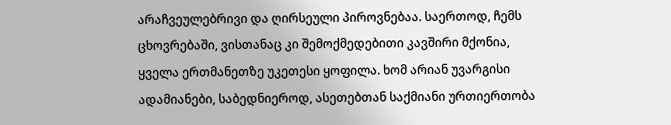არაჩვეულებრივი და ღირსეული პიროვნებაა. საერთოდ, ჩემს ცხოვრებაში, ვისთანაც კი შემოქმედებითი კავშირი მქონია, ყველა ერთმანეთზე უკეთესი ყოფილა. ხომ არიან უვარგისი ადამიანები, საბედნიეროდ, ასეთებთან საქმიანი ურთიერთობა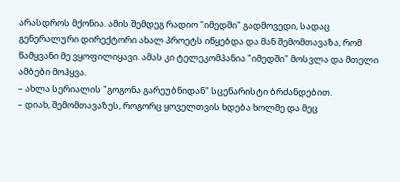არასდროს მქონია. ამის შემდეგ რადიო "იმედში" გადმოვედი, სადაც გენერალური დირექტორი ახალ პროეტს იწყებდა და მან შემომთავაზა, რომ წამყვანი მე ვყოფილიყავი. ამას კი ტელეკომპანია "იმედში" მოსვლა და მთელი ამბები მოჰყვა.
– ახლა სერიალის "გოგონა გარეუბნიდან" სცენარისტი ბრძანდებით.
– დიახ, შემომთავაზეს, როგორც ყოველთვის ხდება ხოლმე და მეც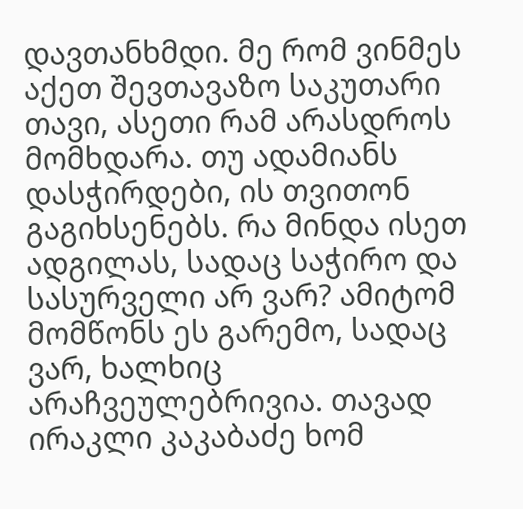დავთანხმდი. მე რომ ვინმეს აქეთ შევთავაზო საკუთარი თავი, ასეთი რამ არასდროს მომხდარა. თუ ადამიანს დასჭირდები, ის თვითონ გაგიხსენებს. რა მინდა ისეთ ადგილას, სადაც საჭირო და სასურველი არ ვარ? ამიტომ მომწონს ეს გარემო, სადაც ვარ, ხალხიც არაჩვეულებრივია. თავად ირაკლი კაკაბაძე ხომ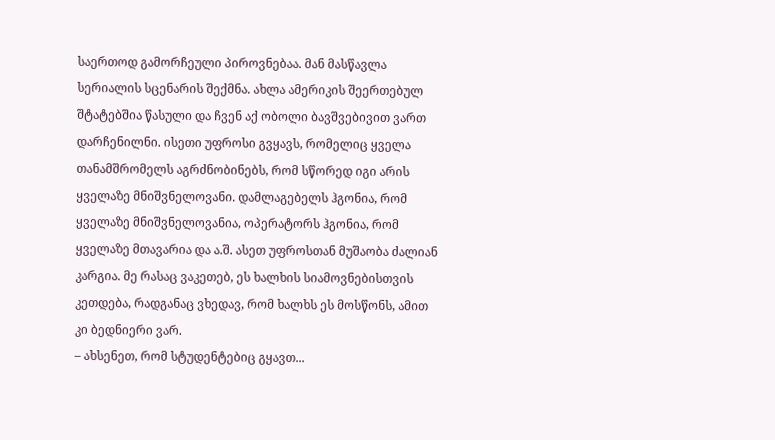საერთოდ გამორჩეული პიროვნებაა. მან მასწავლა სერიალის სცენარის შექმნა. ახლა ამერიკის შეერთებულ შტატებშია წასული და ჩვენ აქ ობოლი ბავშვებივით ვართ დარჩენილნი. ისეთი უფროსი გვყავს, რომელიც ყველა თანამშრომელს აგრძნობინებს, რომ სწორედ იგი არის ყველაზე მნიშვნელოვანი. დამლაგებელს ჰგონია, რომ ყველაზე მნიშვნელოვანია, ოპერატორს ჰგონია, რომ ყველაზე მთავარია და ა.შ. ასეთ უფროსთან მუშაობა ძალიან კარგია. მე რასაც ვაკეთებ, ეს ხალხის სიამოვნებისთვის კეთდება, რადგანაც ვხედავ, რომ ხალხს ეს მოსწონს, ამით კი ბედნიერი ვარ.
– ახსენეთ, რომ სტუდენტებიც გყავთ...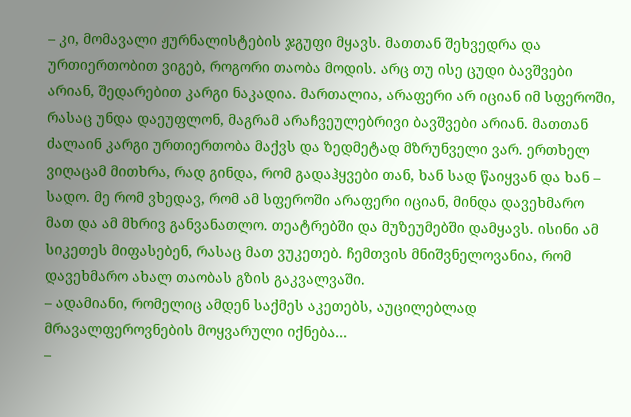– კი, მომავალი ჟურნალისტების ჯგუფი მყავს. მათთან შეხვედრა და ურთიერთობით ვიგებ, როგორი თაობა მოდის. არც თუ ისე ცუდი ბავშვები არიან, შედარებით კარგი ნაკადია. მართალია, არაფერი არ იციან იმ სფეროში, რასაც უნდა დაეუფლონ, მაგრამ არაჩვეულებრივი ბავშვები არიან. მათთან ძალაინ კარგი ურთიერთობა მაქვს და ზედმეტად მზრუნველი ვარ. ერთხელ ვიღაცამ მითხრა, რად გინდა, რომ გადაჰყვები თან, ხან სად წაიყვან და ხან – სადო. მე რომ ვხედავ, რომ ამ სფეროში არაფერი იციან, მინდა დავეხმარო მათ და ამ მხრივ განვანათლო. თეატრებში და მუზეუმებში დამყავს. ისინი ამ სიკეთეს მიფასებენ, რასაც მათ ვუკეთებ. ჩემთვის მნიშვნელოვანია, რომ დავეხმარო ახალ თაობას გზის გაკვალვაში.
– ადამიანი, რომელიც ამდენ საქმეს აკეთებს, აუცილებლად მრავალფეროვნების მოყვარული იქნება...
–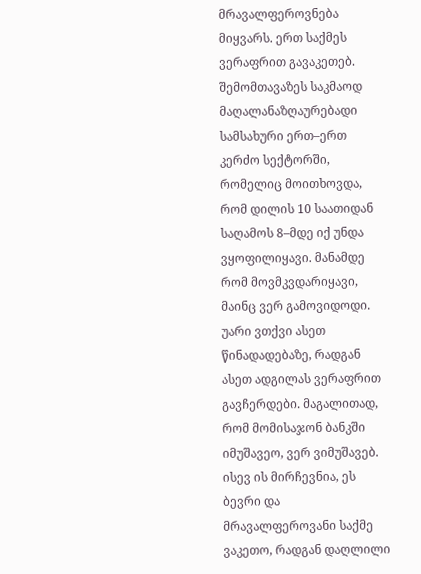მრავალფეროვნება მიყვარს. ერთ საქმეს ვერაფრით გავაკეთებ. შემომთავაზეს საკმაოდ მაღალანაზღაურებადი სამსახური ერთ–ერთ კერძო სექტორში, რომელიც მოითხოვდა, რომ დილის 10 საათიდან საღამოს 8–მდე იქ უნდა ვყოფილიყავი. მანამდე რომ მოვმკვდარიყავი, მაინც ვერ გამოვიდოდი. უარი ვთქვი ასეთ წინადადებაზე, რადგან ასეთ ადგილას ვერაფრით გავჩერდები. მაგალითად, რომ მომისაჯონ ბანკში იმუშავეო, ვერ ვიმუშავებ. ისევ ის მირჩევნია, ეს ბევრი და მრავალფეროვანი საქმე ვაკეთო, რადგან დაღლილი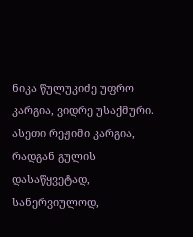ნიკა წულუკიძე უფრო კარგია, ვიდრე უსაქმური. ასეთი რეჟიმი კარგია, რადგან გულის დასაწყვეტად, სანერვიულოდ,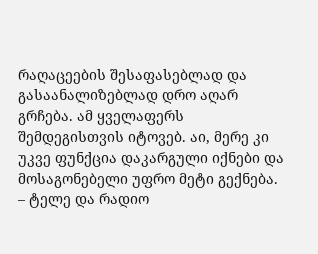რაღაცეების შესაფასებლად და გასაანალიზებლად დრო აღარ გრჩება. ამ ყველაფერს შემდეგისთვის იტოვებ. აი, მერე კი უკვე ფუნქცია დაკარგული იქნები და მოსაგონებელი უფრო მეტი გექნება.
– ტელე და რადიო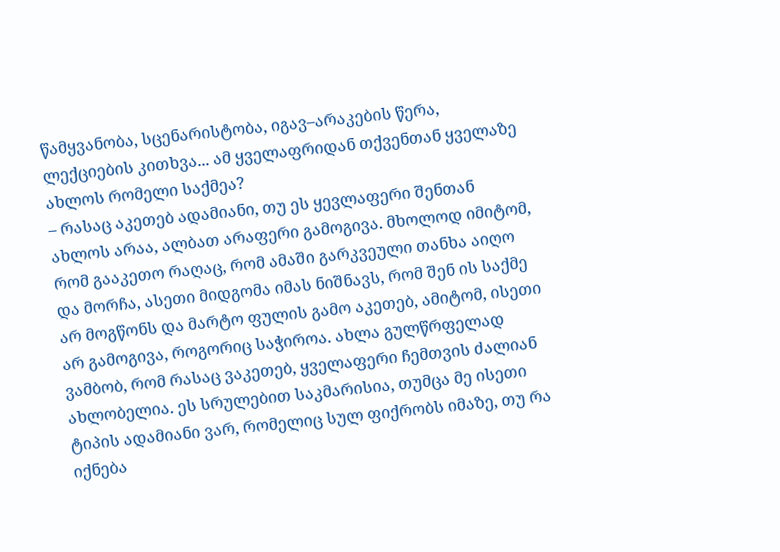წამყვანობა, სცენარისტობა, იგავ–არაკების წერა, ლექციების კითხვა... ამ ყველაფრიდან თქვენთან ყველაზე ახლოს რომელი საქმეა?
– რასაც აკეთებ ადამიანი, თუ ეს ყევლაფერი შენთან ახლოს არაა, ალბათ არაფერი გამოგივა. მხოლოდ იმიტომ, რომ გააკეთო რაღაც, რომ ამაში გარკვეული თანხა აიღო და მორჩა, ასეთი მიდგომა იმას ნიშნავს, რომ შენ ის საქმე არ მოგწონს და მარტო ფულის გამო აკეთებ, ამიტომ, ისეთი არ გამოგივა, როგორიც საჭიროა. ახლა გულწრფელად ვამბობ, რომ რასაც ვაკეთებ, ყველაფერი ჩემთვის ძალიან ახლობელია. ეს სრულებით საკმარისია, თუმცა მე ისეთი ტიპის ადამიანი ვარ, რომელიც სულ ფიქრობს იმაზე, თუ რა იქნება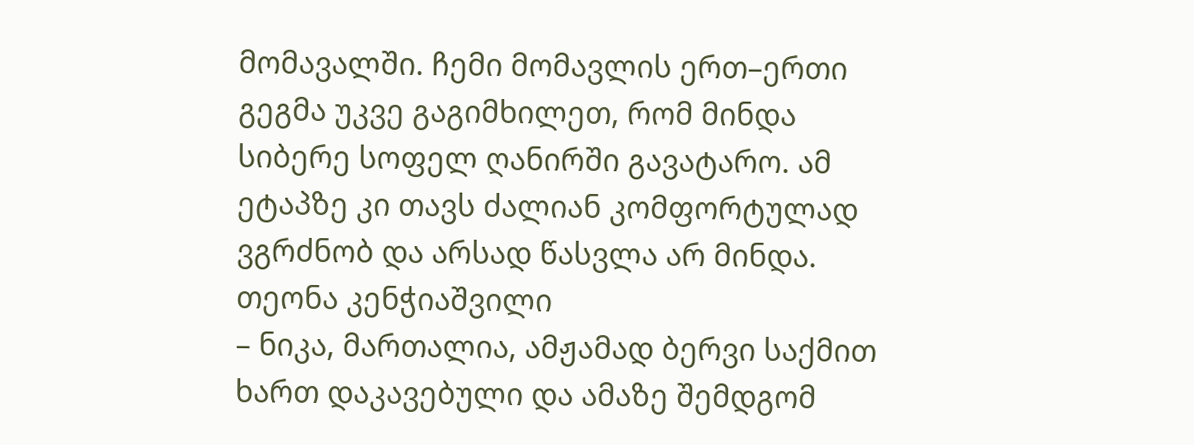მომავალში. ჩემი მომავლის ერთ–ერთი გეგმა უკვე გაგიმხილეთ, რომ მინდა სიბერე სოფელ ღანირში გავატარო. ამ ეტაპზე კი თავს ძალიან კომფორტულად ვგრძნობ და არსად წასვლა არ მინდა.
თეონა კენჭიაშვილი
– ნიკა, მართალია, ამჟამად ბერვი საქმით ხართ დაკავებული და ამაზე შემდგომ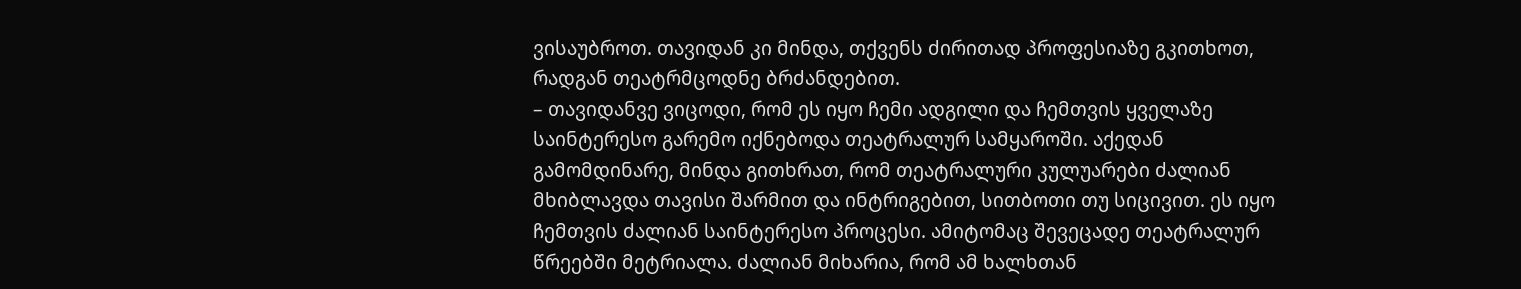ვისაუბროთ. თავიდან კი მინდა, თქვენს ძირითად პროფესიაზე გკითხოთ, რადგან თეატრმცოდნე ბრძანდებით.
– თავიდანვე ვიცოდი, რომ ეს იყო ჩემი ადგილი და ჩემთვის ყველაზე საინტერესო გარემო იქნებოდა თეატრალურ სამყაროში. აქედან გამომდინარე, მინდა გითხრათ, რომ თეატრალური კულუარები ძალიან მხიბლავდა თავისი შარმით და ინტრიგებით, სითბოთი თუ სიცივით. ეს იყო ჩემთვის ძალიან საინტერესო პროცესი. ამიტომაც შევეცადე თეატრალურ წრეებში მეტრიალა. ძალიან მიხარია, რომ ამ ხალხთან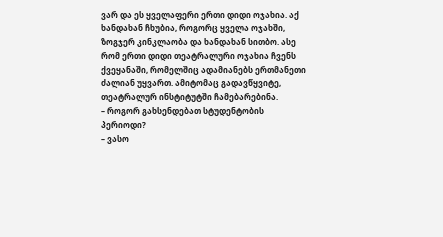ვარ და ეს ყველაფერი ერთი დიდი ოჯახია. აქ ხანდახან ჩხუბია, როგორც ყველა ოჯახში, ზოგჯერ კინკლაობა და ხანდახან სითბო. ასე რომ ერთი დიდი თეატრალური ოჯახია ჩვენს ქვეყანაში, რომელშიც ადამიანებს ერთმანეთი ძალიან უყვართ. ამიტომაც გადავწყვიტე, თეატრალურ ინსტიტუტში ჩამებარებინა.
– როგორ გახსენდებათ სტუდენტობის პერიოდი?
– ვასო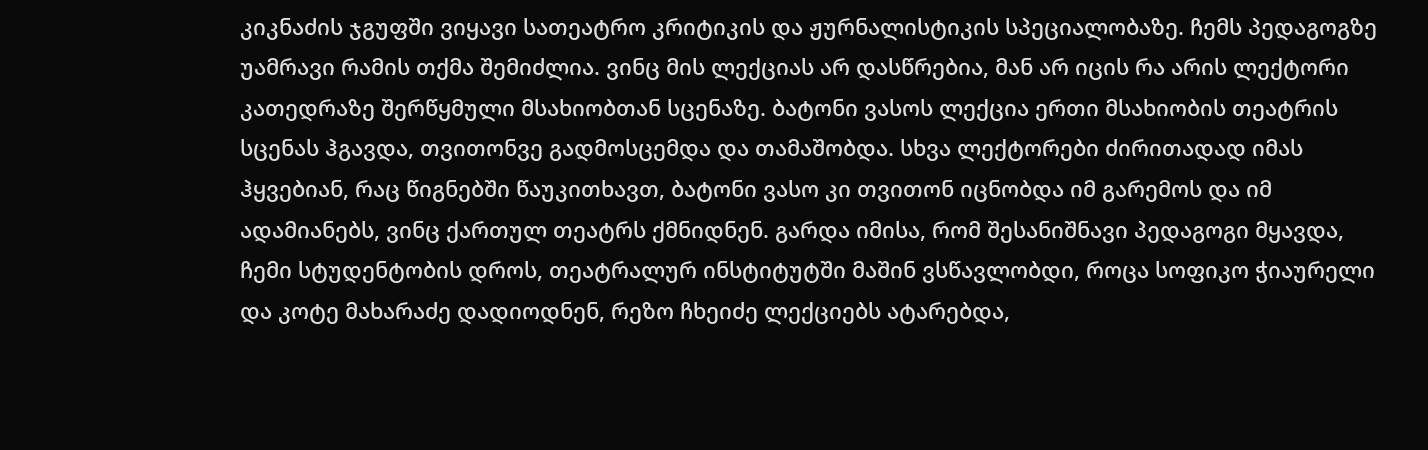კიკნაძის ჯგუფში ვიყავი სათეატრო კრიტიკის და ჟურნალისტიკის სპეციალობაზე. ჩემს პედაგოგზე უამრავი რამის თქმა შემიძლია. ვინც მის ლექციას არ დასწრებია, მან არ იცის რა არის ლექტორი კათედრაზე შერწყმული მსახიობთან სცენაზე. ბატონი ვასოს ლექცია ერთი მსახიობის თეატრის სცენას ჰგავდა, თვითონვე გადმოსცემდა და თამაშობდა. სხვა ლექტორები ძირითადად იმას ჰყვებიან, რაც წიგნებში წაუკითხავთ, ბატონი ვასო კი თვითონ იცნობდა იმ გარემოს და იმ ადამიანებს, ვინც ქართულ თეატრს ქმნიდნენ. გარდა იმისა, რომ შესანიშნავი პედაგოგი მყავდა, ჩემი სტუდენტობის დროს, თეატრალურ ინსტიტუტში მაშინ ვსწავლობდი, როცა სოფიკო ჭიაურელი და კოტე მახარაძე დადიოდნენ, რეზო ჩხეიძე ლექციებს ატარებდა,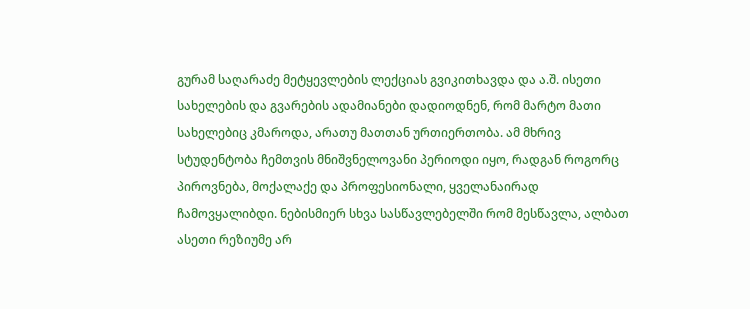გურამ საღარაძე მეტყევლების ლექციას გვიკითხავდა და ა.შ. ისეთი სახელების და გვარების ადამიანები დადიოდნენ, რომ მარტო მათი სახელებიც კმაროდა, არათუ მათთან ურთიერთობა. ამ მხრივ სტუდენტობა ჩემთვის მნიშვნელოვანი პერიოდი იყო, რადგან როგორც პიროვნება, მოქალაქე და პროფესიონალი, ყველანაირად ჩამოვყალიბდი. ნებისმიერ სხვა სასწავლებელში რომ მესწავლა, ალბათ ასეთი რეზიუმე არ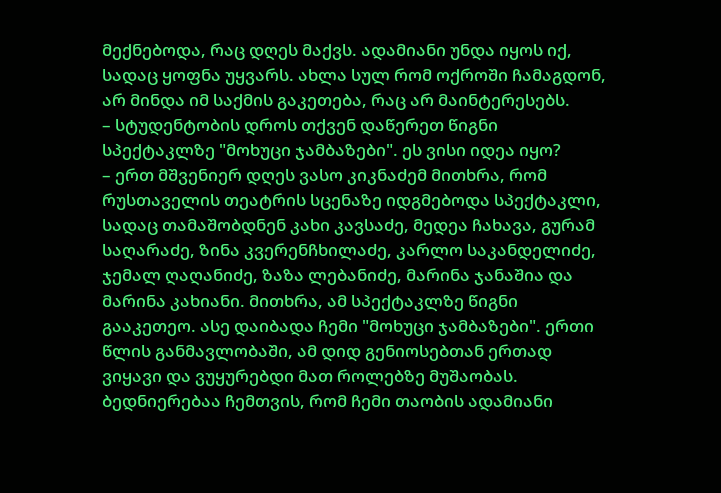მექნებოდა, რაც დღეს მაქვს. ადამიანი უნდა იყოს იქ, სადაც ყოფნა უყვარს. ახლა სულ რომ ოქროში ჩამაგდონ, არ მინდა იმ საქმის გაკეთება, რაც არ მაინტერესებს.
– სტუდენტობის დროს თქვენ დაწერეთ წიგნი სპექტაკლზე "მოხუცი ჯამბაზები". ეს ვისი იდეა იყო?
– ერთ მშვენიერ დღეს ვასო კიკნაძემ მითხრა, რომ რუსთაველის თეატრის სცენაზე იდგმებოდა სპექტაკლი, სადაც თამაშობდნენ კახი კავსაძე, მედეა ჩახავა, გურამ საღარაძე, ზინა კვერენჩხილაძე, კარლო საკანდელიძე, ჯემალ ღაღანიძე, ზაზა ლებანიძე, მარინა ჯანაშია და მარინა კახიანი. მითხრა, ამ სპექტაკლზე წიგნი გააკეთეო. ასე დაიბადა ჩემი "მოხუცი ჯამბაზები". ერთი წლის განმავლობაში, ამ დიდ გენიოსებთან ერთად ვიყავი და ვუყურებდი მათ როლებზე მუშაობას. ბედნიერებაა ჩემთვის, რომ ჩემი თაობის ადამიანი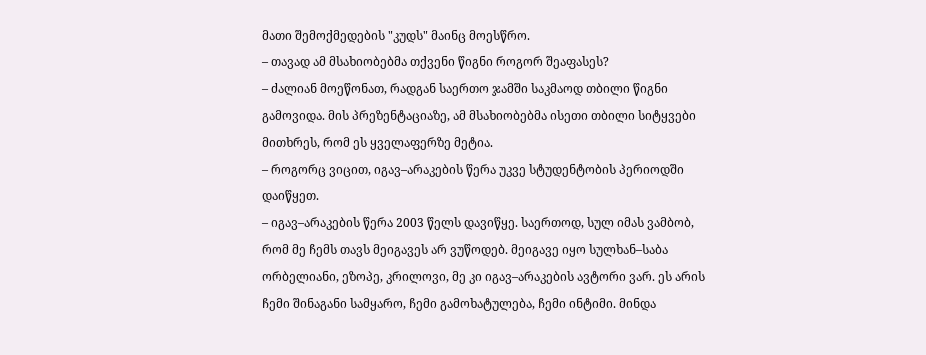მათი შემოქმედების "კუდს" მაინც მოესწრო.
– თავად ამ მსახიობებმა თქვენი წიგნი როგორ შეაფასეს?
– ძალიან მოეწონათ, რადგან საერთო ჯამში საკმაოდ თბილი წიგნი გამოვიდა. მის პრეზენტაციაზე, ამ მსახიობებმა ისეთი თბილი სიტყვები მითხრეს, რომ ეს ყველაფერზე მეტია.
– როგორც ვიცით, იგავ–არაკების წერა უკვე სტუდენტობის პერიოდში დაიწყეთ.
– იგავ–არაკების წერა 2003 წელს დავიწყე. საერთოდ, სულ იმას ვამბობ, რომ მე ჩემს თავს მეიგავეს არ ვუწოდებ. მეიგავე იყო სულხან–საბა ორბელიანი, ეზოპე, კრილოვი, მე კი იგავ–არაკების ავტორი ვარ. ეს არის ჩემი შინაგანი სამყარო, ჩემი გამოხატულება, ჩემი ინტიმი. მინდა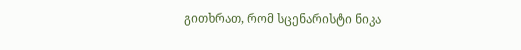გითხრათ, რომ სცენარისტი ნიკა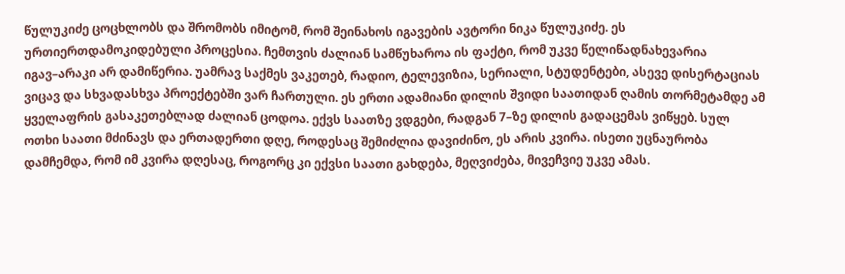წულუკიძე ცოცხლობს და შრომობს იმიტომ, რომ შეინახოს იგავების ავტორი ნიკა წულუკიძე. ეს ურთიერთდამოკიდებული პროცესია. ჩემთვის ძალიან სამწუხაროა ის ფაქტი, რომ უკვე წელიწადნახევარია იგავ–არაკი არ დამიწერია. უამრავ საქმეს ვაკეთებ, რადიო, ტელევიზია, სერიალი, სტუდენტები, ასევე დისერტაციას ვიცავ და სხვადასხვა პროექტებში ვარ ჩართული. ეს ერთი ადამიანი დილის შვიდი საათიდან ღამის თორმეტამდე ამ ყველაფრის გასაკეთებლად ძალიან ცოდოა. ექვს საათზე ვდგები, რადგან 7–ზე დილის გადაცემას ვიწყებ. სულ ოთხი საათი მძინავს და ერთადერთი დღე, როდესაც შემიძლია დავიძინო, ეს არის კვირა. ისეთი უცნაურობა დამჩემდა, რომ იმ კვირა დღესაც, როგორც კი ექვსი საათი გახდება, მეღვიძება, მივეჩვიე უკვე ამას.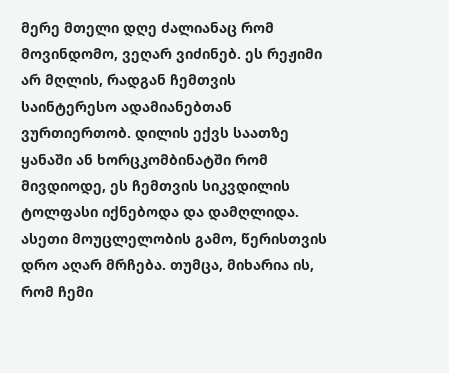მერე მთელი დღე ძალიანაც რომ მოვინდომო, ვეღარ ვიძინებ. ეს რეჟიმი არ მღლის, რადგან ჩემთვის საინტერესო ადამიანებთან ვურთიერთობ. დილის ექვს საათზე ყანაში ან ხორცკომბინატში რომ მივდიოდე, ეს ჩემთვის სიკვდილის ტოლფასი იქნებოდა და დამღლიდა. ასეთი მოუცლელობის გამო, წერისთვის დრო აღარ მრჩება. თუმცა, მიხარია ის, რომ ჩემი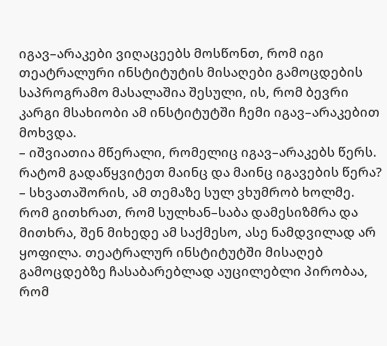იგავ–არაკები ვიღაცეებს მოსწონთ, რომ იგი თეატრალური ინსტიტუტის მისაღები გამოცდების საპროგრამო მასალაშია შესული, ის, რომ ბევრი კარგი მსახიობი ამ ინსტიტუტში ჩემი იგავ–არაკებით მოხვდა.
– იშვიათია მწერალი, რომელიც იგავ–არაკებს წერს. რატომ გადაწყვიტეთ მაინც და მაინც იგავების წერა?
– სხვათაშორის, ამ თემაზე სულ ვხუმრობ ხოლმე. რომ გითხრათ, რომ სულხან–საბა დამესიზმრა და მითხრა, შენ მიხედე ამ საქმესო, ასე ნამდვილად არ ყოფილა. თეატრალურ ინსტიტუტში მისაღებ გამოცდებზე ჩასაბარებლად აუცილებლი პირობაა, რომ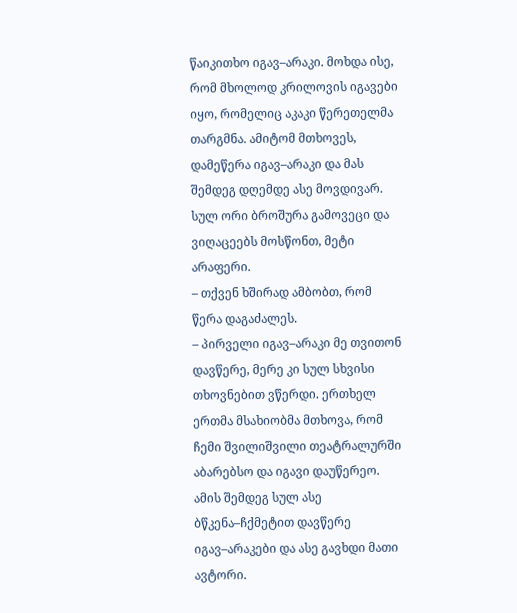წაიკითხო იგავ–არაკი. მოხდა ისე, რომ მხოლოდ კრილოვის იგავები იყო, რომელიც აკაკი წერეთელმა თარგმნა. ამიტომ მთხოვეს, დამეწერა იგავ–არაკი და მას შემდეგ დღემდე ასე მოვდივარ. სულ ორი ბროშურა გამოვეცი და ვიღაცეებს მოსწონთ, მეტი არაფერი.
– თქვენ ხშირად ამბობთ, რომ წერა დაგაძალეს.
– პირველი იგავ–არაკი მე თვითონ დავწერე, მერე კი სულ სხვისი თხოვნებით ვწერდი. ერთხელ ერთმა მსახიობმა მთხოვა, რომ ჩემი შვილიშვილი თეატრალურში აბარებსო და იგავი დაუწერეო. ამის შემდეგ სულ ასე ბწკენა–ჩქმეტით დავწერე იგავ–არაკები და ასე გავხდი მათი ავტორი.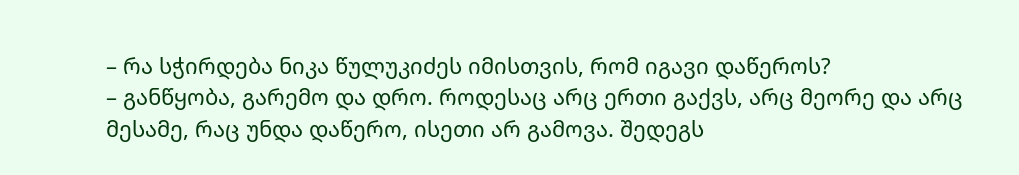– რა სჭირდება ნიკა წულუკიძეს იმისთვის, რომ იგავი დაწეროს?
– განწყობა, გარემო და დრო. როდესაც არც ერთი გაქვს, არც მეორე და არც მესამე, რაც უნდა დაწერო, ისეთი არ გამოვა. შედეგს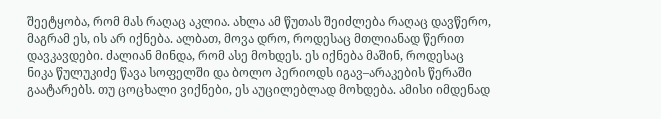შეეტყობა, რომ მას რაღაც აკლია. ახლა ამ წუთას შეიძლება რაღაც დავწერო, მაგრამ ეს, ის არ იქნება. ალბათ, მოვა დრო, როდესაც მთლიანად წერით დავკავდები. ძალიან მინდა, რომ ასე მოხდეს. ეს იქნება მაშინ, როდესაც ნიკა წულუკიძე წავა სოფელში და ბოლო პერიოდს იგავ–არაკების წერაში გაატარებს. თუ ცოცხალი ვიქნები, ეს აუცილებლად მოხდება. ამისი იმდენად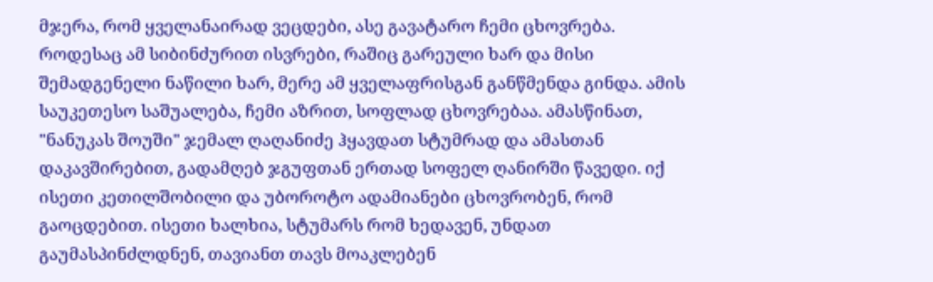მჯერა, რომ ყველანაირად ვეცდები, ასე გავატარო ჩემი ცხოვრება. როდესაც ამ სიბინძურით ისვრები, რაშიც გარეული ხარ და მისი შემადგენელი ნაწილი ხარ, მერე ამ ყველაფრისგან განწმენდა გინდა. ამის საუკეთესო საშუალება, ჩემი აზრით, სოფლად ცხოვრებაა. ამასწინათ, "ნანუკას შოუში" ჯემალ ღაღანიძე ჰყავდათ სტუმრად და ამასთან დაკავშირებით, გადამღებ ჯგუფთან ერთად სოფელ ღანირში წავედი. იქ ისეთი კეთილშობილი და უბოროტო ადამიანები ცხოვრობენ, რომ გაოცდებით. ისეთი ხალხია, სტუმარს რომ ხედავენ, უნდათ გაუმასპინძლდნენ, თავიანთ თავს მოაკლებენ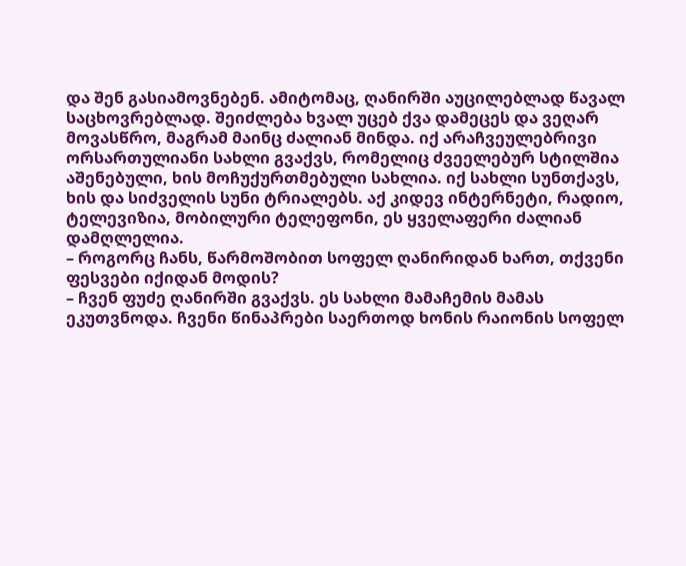და შენ გასიამოვნებენ. ამიტომაც, ღანირში აუცილებლად წავალ საცხოვრებლად. შეიძლება ხვალ უცებ ქვა დამეცეს და ვეღარ მოვასწრო, მაგრამ მაინც ძალიან მინდა. იქ არაჩვეულებრივი ორსართულიანი სახლი გვაქვს, რომელიც ძვეელებურ სტილშია აშენებული, ხის მოჩუქურთმებული სახლია. იქ სახლი სუნთქავს, ხის და სიძველის სუნი ტრიალებს. აქ კიდევ ინტერნეტი, რადიო, ტელევიზია, მობილური ტელეფონი, ეს ყველაფერი ძალიან დამღლელია.
– როგორც ჩანს, წარმოშობით სოფელ ღანირიდან ხართ, თქვენი ფესვები იქიდან მოდის?
– ჩვენ ფუძე ღანირში გვაქვს. ეს სახლი მამაჩემის მამას ეკუთვნოდა. ჩვენი წინაპრები საერთოდ ხონის რაიონის სოფელ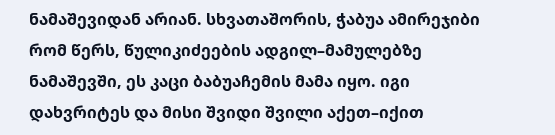ნამაშევიდან არიან. სხვათაშორის, ჭაბუა ამირეჯიბი რომ წერს, წულიკიძეების ადგილ–მამულებზე ნამაშევში, ეს კაცი ბაბუაჩემის მამა იყო. იგი დახვრიტეს და მისი შვიდი შვილი აქეთ–იქით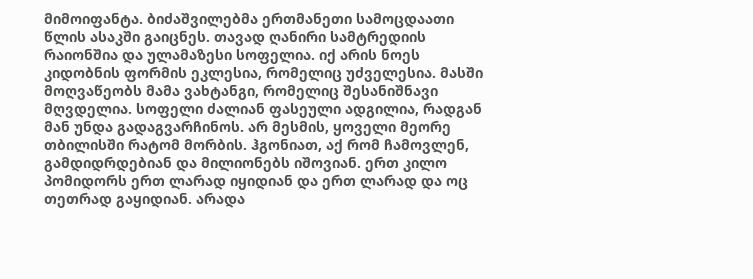მიმოიფანტა. ბიძაშვილებმა ერთმანეთი სამოცდაათი წლის ასაკში გაიცნეს. თავად ღანირი სამტრედიის რაიონშია და ულამაზესი სოფელია. იქ არის ნოეს კიდობნის ფორმის ეკლესია, რომელიც უძველესია. მასში მოღვაწეობს მამა ვახტანგი, რომელიც შესანიშნავი მღვდელია. სოფელი ძალიან ფასეული ადგილია, რადგან მან უნდა გადაგვარჩინოს. არ მესმის, ყოველი მეორე თბილისში რატომ მორბის. ჰგონიათ, აქ რომ ჩამოვლენ, გამდიდრდებიან და მილიონებს იშოვიან. ერთ კილო პომიდორს ერთ ლარად იყიდიან და ერთ ლარად და ოც თეთრად გაყიდიან. არადა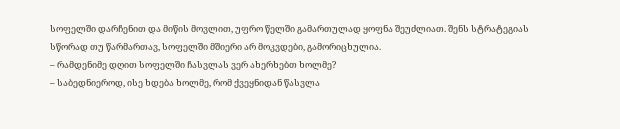სოფელში დარჩენით და მიწის მოვლით, უფრო წელში გამართულად ყოფნა შეუძლიათ. შენს სტრატეგიას სწორად თუ წარმართავ, სოფელში მშიერი არ მოკვდები, გამორიცხულია.
– რამდენიმე დღით სოფელში ჩასვლას ვერ ახერხებთ ხოლმე?
– საბედნიეროდ, ისე ხდება ხოლმე, რომ ქვეყნიდან წასვლა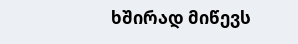ხშირად მიწევს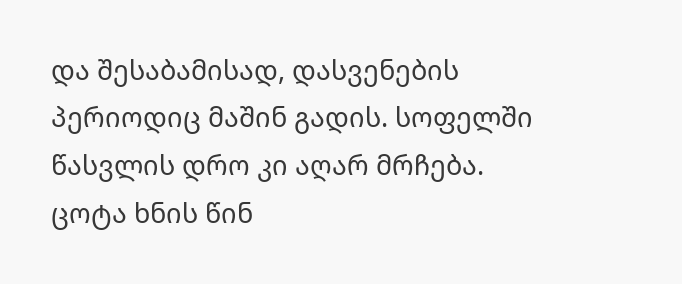და შესაბამისად, დასვენების პერიოდიც მაშინ გადის. სოფელში წასვლის დრო კი აღარ მრჩება. ცოტა ხნის წინ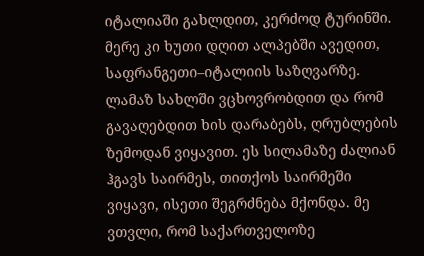იტალიაში გახლდით, კერძოდ ტურინში. მერე კი ხუთი დღით ალპებში ავედით, საფრანგეთი–იტალიის საზღვარზე. ლამაზ სახლში ვცხოვრობდით და რომ გავაღებდით ხის დარაბებს, ღრუბლების ზემოდან ვიყავით. ეს სილამაზე ძალიან ჰგავს საირმეს, თითქოს საირმეში ვიყავი, ისეთი შეგრძნება მქონდა. მე ვთვლი, რომ საქართველოზე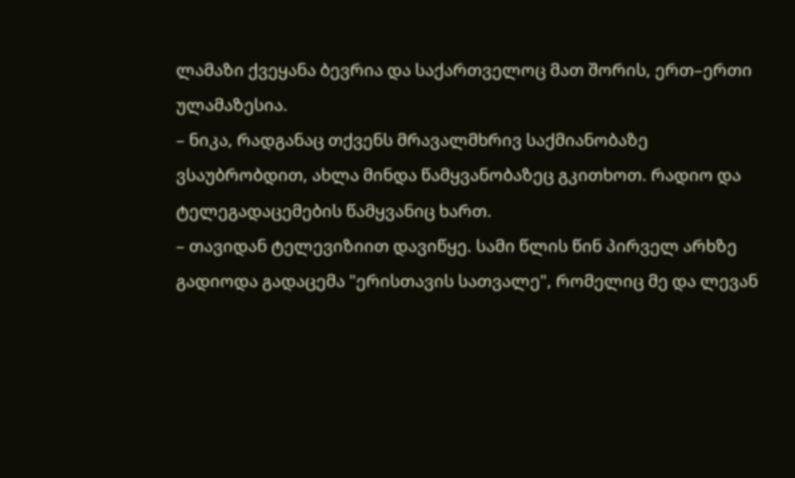ლამაზი ქვეყანა ბევრია და საქართველოც მათ შორის, ერთ–ერთი ულამაზესია.
– ნიკა, რადგანაც თქვენს მრავალმხრივ საქმიანობაზე ვსაუბრობდით, ახლა მინდა წამყვანობაზეც გკითხოთ. რადიო და ტელეგადაცემების წამყვანიც ხართ.
– თავიდან ტელევიზიით დავიწყე. სამი წლის წინ პირველ არხზე გადიოდა გადაცემა "ერისთავის სათვალე", რომელიც მე და ლევან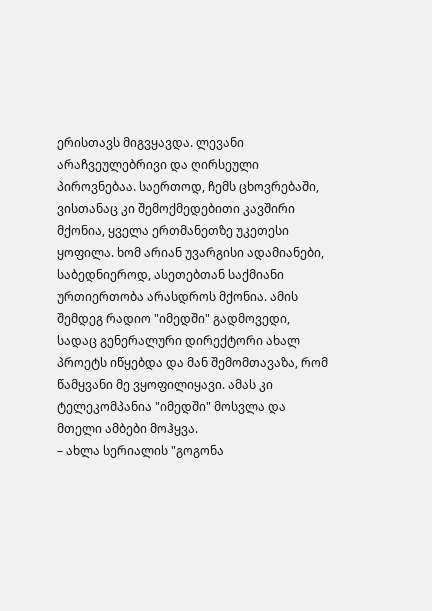ერისთავს მიგვყავდა. ლევანი არაჩვეულებრივი და ღირსეული პიროვნებაა. საერთოდ, ჩემს ცხოვრებაში, ვისთანაც კი შემოქმედებითი კავშირი მქონია, ყველა ერთმანეთზე უკეთესი ყოფილა. ხომ არიან უვარგისი ადამიანები, საბედნიეროდ, ასეთებთან საქმიანი ურთიერთობა არასდროს მქონია. ამის შემდეგ რადიო "იმედში" გადმოვედი, სადაც გენერალური დირექტორი ახალ პროეტს იწყებდა და მან შემომთავაზა, რომ წამყვანი მე ვყოფილიყავი. ამას კი ტელეკომპანია "იმედში" მოსვლა და მთელი ამბები მოჰყვა.
– ახლა სერიალის "გოგონა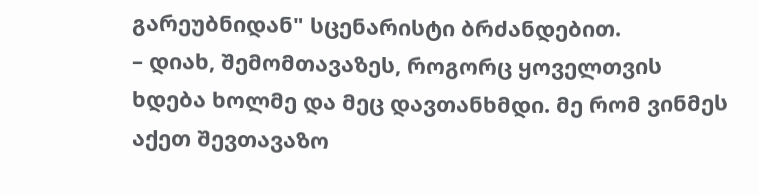გარეუბნიდან" სცენარისტი ბრძანდებით.
– დიახ, შემომთავაზეს, როგორც ყოველთვის ხდება ხოლმე და მეც დავთანხმდი. მე რომ ვინმეს აქეთ შევთავაზო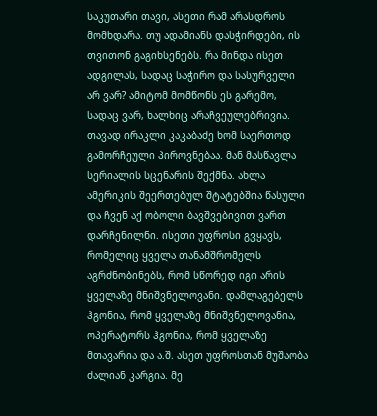საკუთარი თავი, ასეთი რამ არასდროს მომხდარა. თუ ადამიანს დასჭირდები, ის თვითონ გაგიხსენებს. რა მინდა ისეთ ადგილას, სადაც საჭირო და სასურველი არ ვარ? ამიტომ მომწონს ეს გარემო, სადაც ვარ, ხალხიც არაჩვეულებრივია. თავად ირაკლი კაკაბაძე ხომ საერთოდ გამორჩეული პიროვნებაა. მან მასწავლა სერიალის სცენარის შექმნა. ახლა ამერიკის შეერთებულ შტატებშია წასული და ჩვენ აქ ობოლი ბავშვებივით ვართ დარჩენილნი. ისეთი უფროსი გვყავს, რომელიც ყველა თანამშრომელს აგრძნობინებს, რომ სწორედ იგი არის ყველაზე მნიშვნელოვანი. დამლაგებელს ჰგონია, რომ ყველაზე მნიშვნელოვანია, ოპერატორს ჰგონია, რომ ყველაზე მთავარია და ა.შ. ასეთ უფროსთან მუშაობა ძალიან კარგია. მე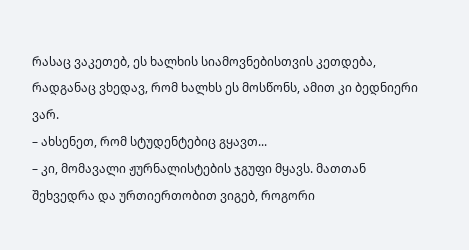რასაც ვაკეთებ, ეს ხალხის სიამოვნებისთვის კეთდება, რადგანაც ვხედავ, რომ ხალხს ეს მოსწონს, ამით კი ბედნიერი ვარ.
– ახსენეთ, რომ სტუდენტებიც გყავთ...
– კი, მომავალი ჟურნალისტების ჯგუფი მყავს. მათთან შეხვედრა და ურთიერთობით ვიგებ, როგორი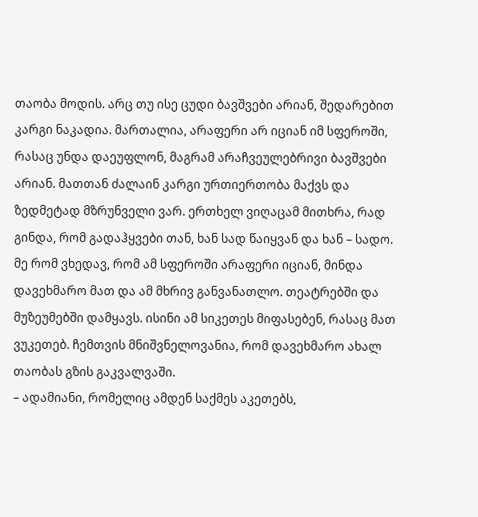თაობა მოდის. არც თუ ისე ცუდი ბავშვები არიან, შედარებით კარგი ნაკადია. მართალია, არაფერი არ იციან იმ სფეროში, რასაც უნდა დაეუფლონ, მაგრამ არაჩვეულებრივი ბავშვები არიან. მათთან ძალაინ კარგი ურთიერთობა მაქვს და ზედმეტად მზრუნველი ვარ. ერთხელ ვიღაცამ მითხრა, რად გინდა, რომ გადაჰყვები თან, ხან სად წაიყვან და ხან – სადო. მე რომ ვხედავ, რომ ამ სფეროში არაფერი იციან, მინდა დავეხმარო მათ და ამ მხრივ განვანათლო. თეატრებში და მუზეუმებში დამყავს. ისინი ამ სიკეთეს მიფასებენ, რასაც მათ ვუკეთებ. ჩემთვის მნიშვნელოვანია, რომ დავეხმარო ახალ თაობას გზის გაკვალვაში.
– ადამიანი, რომელიც ამდენ საქმეს აკეთებს,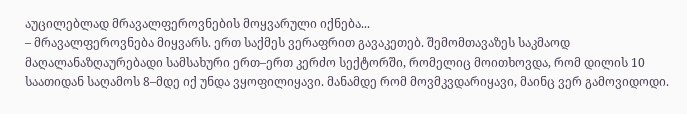აუცილებლად მრავალფეროვნების მოყვარული იქნება...
– მრავალფეროვნება მიყვარს. ერთ საქმეს ვერაფრით გავაკეთებ. შემომთავაზეს საკმაოდ მაღალანაზღაურებადი სამსახური ერთ–ერთ კერძო სექტორში, რომელიც მოითხოვდა, რომ დილის 10 საათიდან საღამოს 8–მდე იქ უნდა ვყოფილიყავი. მანამდე რომ მოვმკვდარიყავი, მაინც ვერ გამოვიდოდი.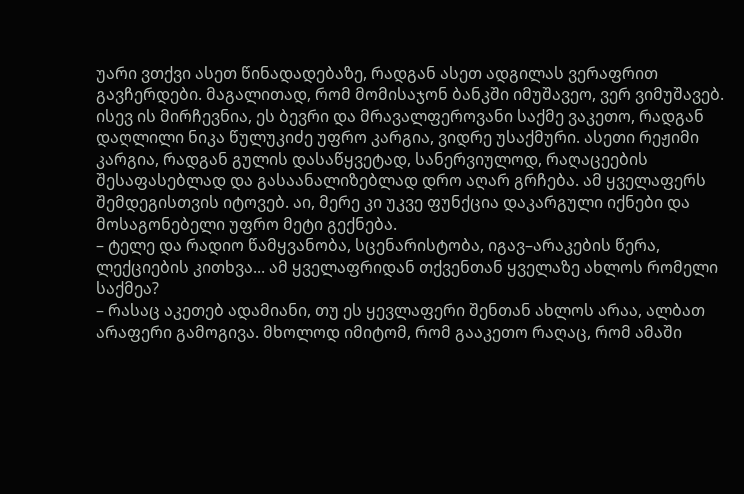უარი ვთქვი ასეთ წინადადებაზე, რადგან ასეთ ადგილას ვერაფრით გავჩერდები. მაგალითად, რომ მომისაჯონ ბანკში იმუშავეო, ვერ ვიმუშავებ. ისევ ის მირჩევნია, ეს ბევრი და მრავალფეროვანი საქმე ვაკეთო, რადგან დაღლილი ნიკა წულუკიძე უფრო კარგია, ვიდრე უსაქმური. ასეთი რეჟიმი კარგია, რადგან გულის დასაწყვეტად, სანერვიულოდ, რაღაცეების შესაფასებლად და გასაანალიზებლად დრო აღარ გრჩება. ამ ყველაფერს შემდეგისთვის იტოვებ. აი, მერე კი უკვე ფუნქცია დაკარგული იქნები და მოსაგონებელი უფრო მეტი გექნება.
– ტელე და რადიო წამყვანობა, სცენარისტობა, იგავ–არაკების წერა, ლექციების კითხვა... ამ ყველაფრიდან თქვენთან ყველაზე ახლოს რომელი საქმეა?
– რასაც აკეთებ ადამიანი, თუ ეს ყევლაფერი შენთან ახლოს არაა, ალბათ არაფერი გამოგივა. მხოლოდ იმიტომ, რომ გააკეთო რაღაც, რომ ამაში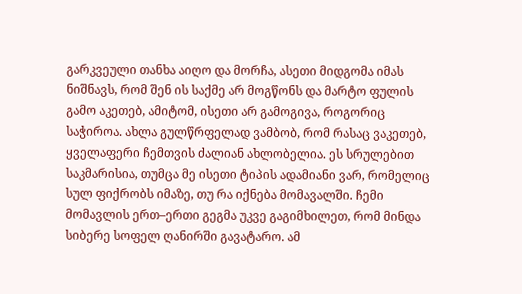გარკვეული თანხა აიღო და მორჩა, ასეთი მიდგომა იმას ნიშნავს, რომ შენ ის საქმე არ მოგწონს და მარტო ფულის გამო აკეთებ, ამიტომ, ისეთი არ გამოგივა, როგორიც საჭიროა. ახლა გულწრფელად ვამბობ, რომ რასაც ვაკეთებ, ყველაფერი ჩემთვის ძალიან ახლობელია. ეს სრულებით საკმარისია, თუმცა მე ისეთი ტიპის ადამიანი ვარ, რომელიც სულ ფიქრობს იმაზე, თუ რა იქნება მომავალში. ჩემი მომავლის ერთ–ერთი გეგმა უკვე გაგიმხილეთ, რომ მინდა სიბერე სოფელ ღანირში გავატარო. ამ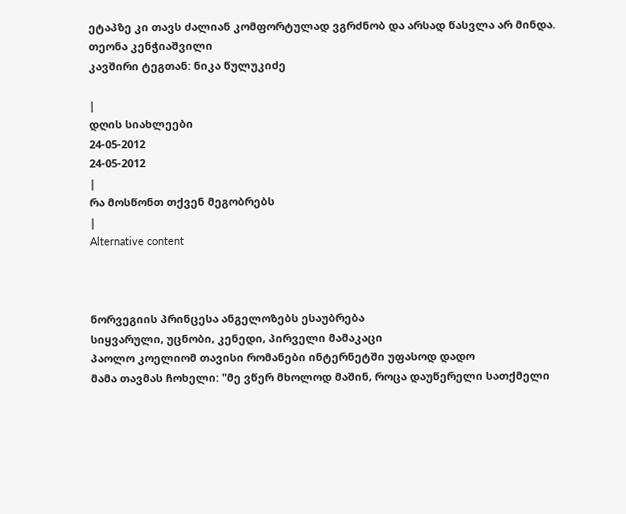ეტაპზე კი თავს ძალიან კომფორტულად ვგრძნობ და არსად წასვლა არ მინდა.
თეონა კენჭიაშვილი
კავშირი ტეგთან: ნიკა წულუკიძე

|
დღის სიახლეები
24-05-2012
24-05-2012
|
რა მოსწონთ თქვენ მეგობრებს
|
Alternative content



ნორვეგიის პრინცესა ანგელოზებს ესაუბრება
სიყვარული, უცნობი, კენედი, პირველი მამაკაცი
პაოლო კოელიომ თავისი რომანები ინტერნეტში უფასოდ დადო
მამა თავმას ჩოხელი: "მე ვწერ მხოლოდ მაშინ, როცა დაუწერელი სათქმელი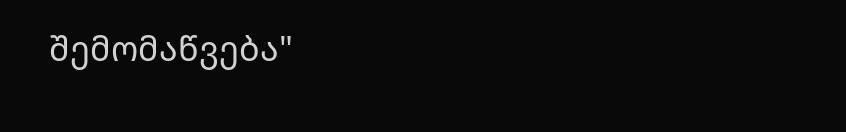შემომაწვება"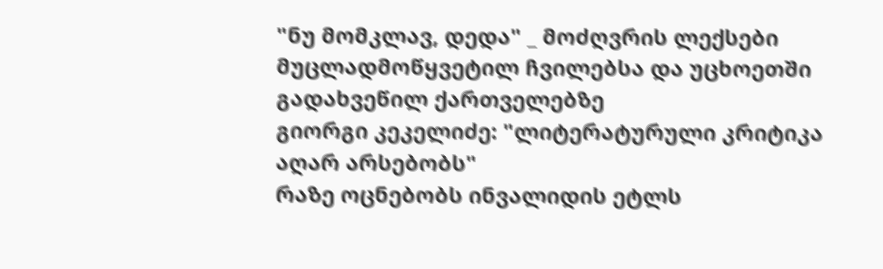"ნუ მომკლავ, დედა" _ მოძღვრის ლექსები მუცლადმოწყვეტილ ჩვილებსა და უცხოეთში გადახვეწილ ქართველებზე
გიორგი კეკელიძე: "ლიტერატურული კრიტიკა აღარ არსებობს"
რაზე ოცნებობს ინვალიდის ეტლს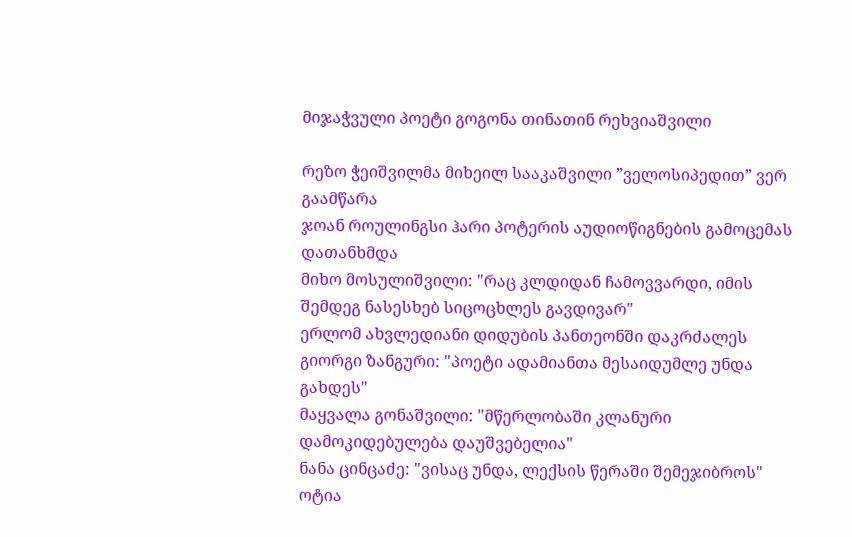მიჯაჭვული პოეტი გოგონა თინათინ რეხვიაშვილი

რეზო ჭეიშვილმა მიხეილ სააკაშვილი ”ველოსიპედით” ვერ გაამწარა
ჯოან როულინგსი ჰარი პოტერის აუდიოწიგნების გამოცემას დათანხმდა
მიხო მოსულიშვილი: "რაც კლდიდან ჩამოვვარდი, იმის შემდეგ ნასესხებ სიცოცხლეს გავდივარ"
ერლომ ახვლედიანი დიდუბის პანთეონში დაკრძალეს
გიორგი ზანგური: "პოეტი ადამიანთა მესაიდუმლე უნდა გახდეს"
მაყვალა გონაშვილი: "მწერლობაში კლანური დამოკიდებულება დაუშვებელია"
ნანა ცინცაძე: "ვისაც უნდა, ლექსის წერაში შემეჯიბროს"
ოტია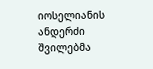იოსელიანის ანდერძი შვილებმა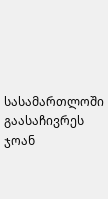სასამართლოში გაასაჩივრეს
ჯოან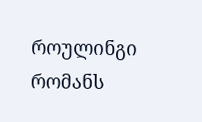როულინგი რომანს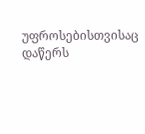უფროსებისთვისაც დაწერს